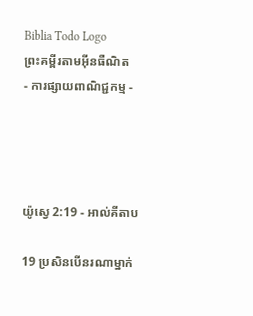Biblia Todo Logo
ព្រះគម្ពីរតាមអ៊ីនធឺណិត
- ការផ្សាយពាណិជ្ជកម្ម -




យ៉ូស្វេ 2:19 - អាល់គីតាប

19 ប្រសិនបើនរណាម្នាក់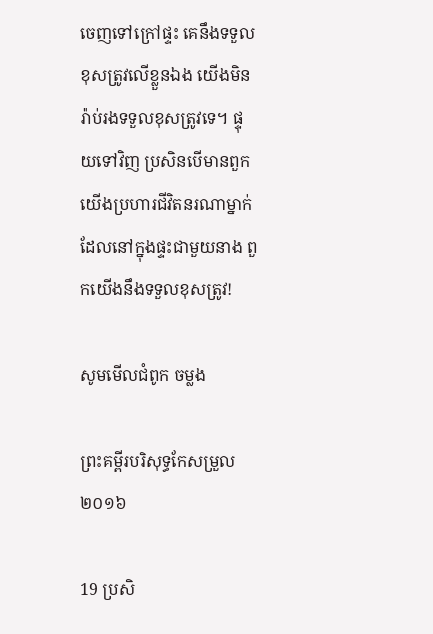ចេញទៅក្រៅផ្ទះ គេនឹងទទួលខុសត្រូវលើខ្លួនឯង យើងមិនរ៉ាប់‌រងទទួលខុសត្រូវទេ។ ផ្ទុយទៅវិញ ប្រសិនបើមានពួកយើងប្រហារជីវិតនរណាម្នាក់ដែលនៅក្នុងផ្ទះជាមួយនាង ពួកយើងនឹងទទួលខុសត្រូវ!

សូមមើលជំពូក ចម្លង

ព្រះគម្ពីរបរិសុទ្ធកែសម្រួល ២០១៦

19 ប្រសិ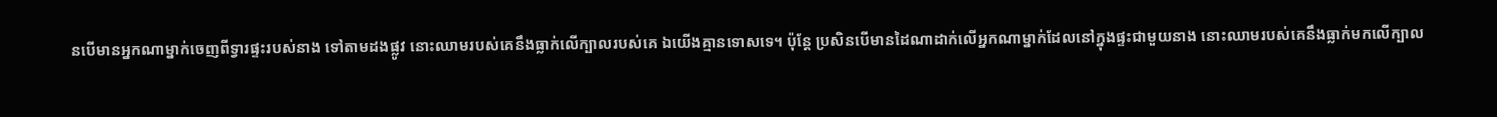ន‌បើមានអ្នកណាម្នាក់ចេញពីទ្វារផ្ទះរបស់នាង ទៅតាមដងផ្លូវ នោះឈាមរបស់គេនឹងធ្លាក់លើក្បាលរបស់គេ ឯយើងគ្មានទោសទេ។ ប៉ុន្ដែ ប្រសិន‌បើមានដៃណាដាក់លើអ្នកណាម្នាក់ដែលនៅក្នុងផ្ទះជាមួយនាង នោះឈាមរបស់គេនឹងធ្លាក់មកលើក្បាល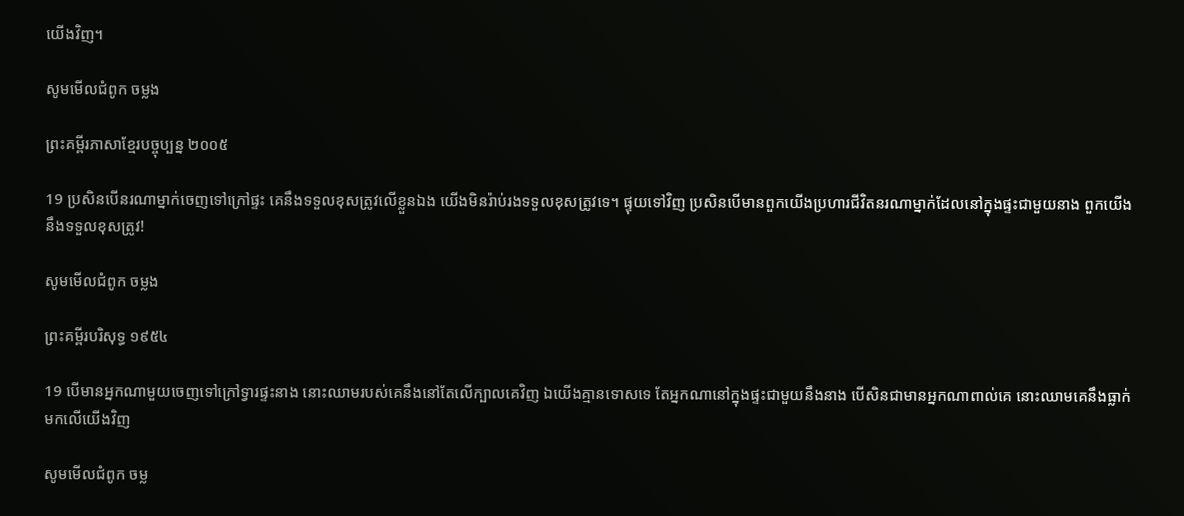យើងវិញ។

សូមមើលជំពូក ចម្លង

ព្រះគម្ពីរភាសាខ្មែរបច្ចុប្បន្ន ២០០៥

19 ប្រសិនបើនរណាម្នាក់ចេញទៅក្រៅផ្ទះ គេនឹងទទួលខុសត្រូវលើខ្លួនឯង យើងមិនរ៉ាប់‌រងទទួលខុសត្រូវទេ។ ផ្ទុយទៅវិញ ប្រសិនបើមានពួកយើងប្រហារជីវិតនរណាម្នាក់ដែលនៅក្នុងផ្ទះជាមួយនាង ពួកយើងនឹងទទួលខុសត្រូវ!

សូមមើលជំពូក ចម្លង

ព្រះគម្ពីរបរិសុទ្ធ ១៩៥៤

19 បើមានអ្នកណាមួយចេញទៅក្រៅទ្វារផ្ទះនាង នោះឈាមរបស់គេនឹងនៅតែលើក្បាលគេវិញ ឯយើងគ្មានទោសទេ តែអ្នកណានៅក្នុងផ្ទះជាមួយនឹងនាង បើសិនជាមានអ្នកណាពាល់គេ នោះឈាមគេនឹងធ្លាក់មកលើយើងវិញ

សូមមើលជំពូក ចម្ល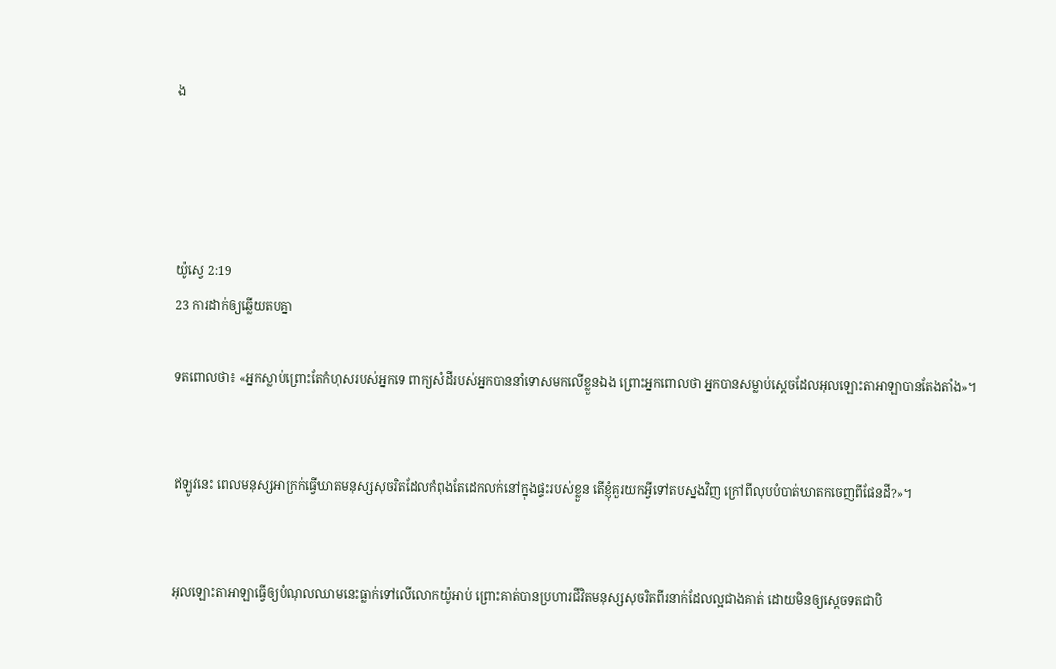ង




យ៉ូស្វេ 2:19
23 ការដាក់ឲ្យឆ្លើយតបគ្នា

ទតពោលថា៖ «អ្នកស្លាប់ព្រោះតែកំហុសរបស់អ្នកទេ ពាក្យសំដីរបស់អ្នកបាននាំទោសមកលើខ្លួនឯង ព្រោះអ្នកពោលថា អ្នកបានសម្លាប់ស្ដេចដែលអុលឡោះ‌តាអាឡាបានតែងតាំង»។


ឥឡូវនេះ ពេលមនុស្សអាក្រក់ធ្វើឃាតមនុស្សសុចរិតដែលកំពុងតែដេកលក់នៅក្នុងផ្ទះរបស់ខ្លួន តើខ្ញុំគួរយកអ្វីទៅតបស្នងវិញ ក្រៅពីលុបបំបាត់ឃាត‌កចេញពីផែនដី?»។


អុលឡោះ‌តាអាឡាធ្វើឲ្យបំណុលឈាមនេះធ្លាក់ទៅលើលោកយ៉ូអាប់ ព្រោះគាត់បានប្រហារជីវិតមនុស្សសុចរិតពីរនាក់ដែលល្អជាងគាត់ ដោយមិនឲ្យស្តេចទតជាបិ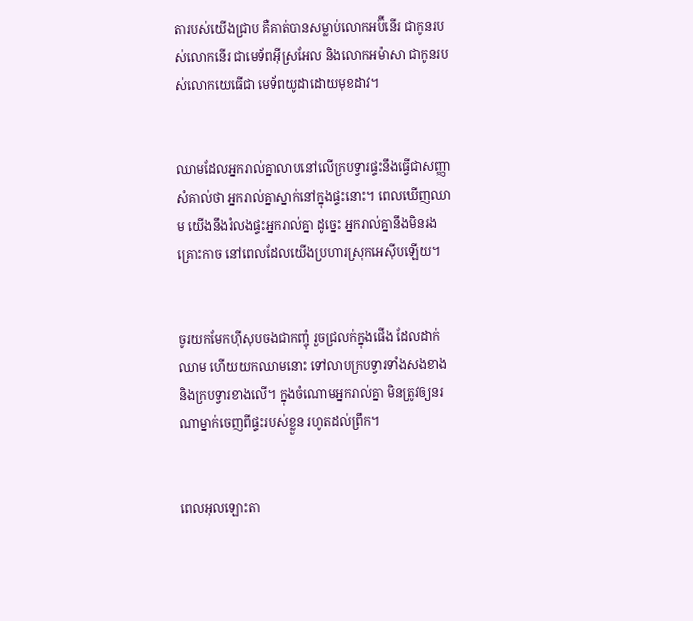តារបស់យើងជ្រាប គឺគាត់បានសម្លាប់លោកអប៊ី‌នើរ ជាកូនរបស់លោកនើរ ជាមេ‌ទ័ពអ៊ីស្រ‌អែល និងលោកអម៉ា‌សា ជាកូនរបស់លោកយេធើជា មេ‌ទ័ពយូដាដោយមុខដាវ។


ឈាមដែលអ្នករាល់គ្នាលាបនៅលើក្របទ្វារផ្ទះនឹងធ្វើជាសញ្ញាសំគាល់ថា អ្នករាល់គ្នាស្នាក់នៅក្នុងផ្ទះនោះ។ ពេលឃើញឈាម យើងនឹងរំលងផ្ទះអ្នករាល់គ្នា ដូច្នេះ អ្នករាល់គ្នានឹងមិនរងគ្រោះកាច នៅពេលដែលយើងប្រហារស្រុកអេស៊ីបឡើយ។


ចូរយកមែកហ៊ីសុបចងជាកញ្ចុំ រួចជ្រលក់ក្នុងផើង ដែលដាក់ឈាម ហើយយកឈាមនោះ ទៅលាបក្របទ្វារទាំងសងខាង និងក្របទ្វារខាងលើ។ ក្នុងចំណោមអ្នករាល់គ្នា មិនត្រូវឲ្យនរណាម្នាក់ចេញពីផ្ទះរបស់ខ្លួន រហូតដល់ព្រឹក។


ពេលអុលឡោះ‌តា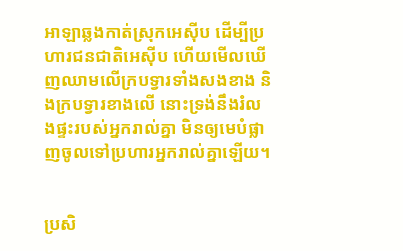អាឡាឆ្លងកាត់ស្រុកអេស៊ីប ដើម្បីប្រហារជន‌ជាតិអេស៊ីប ហើយមើលឃើញឈាមលើក្របទ្វារទាំងសងខាង និងក្របទ្វារខាងលើ នោះទ្រង់នឹងរំលងផ្ទះរបស់អ្នករាល់គ្នា មិនឲ្យមេបំផ្លាញចូលទៅប្រហារអ្នករាល់គ្នាឡើយ។


ប្រសិ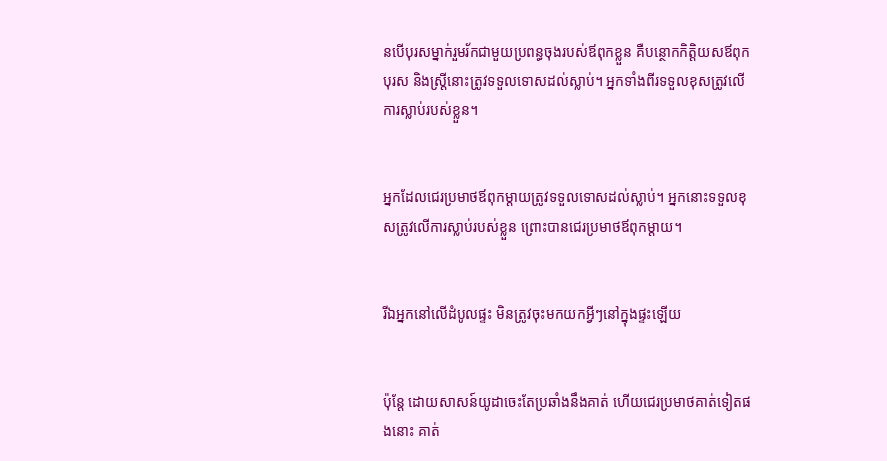នបើបុរសម្នាក់រួម‌រ័កជាមួយប្រពន្ធចុងរបស់ឪពុកខ្លួន គឺបន្ថោកកិត្តិយសឪពុកបុរស និងស្ត្រីនោះត្រូវទទួលទោសដល់ស្លាប់។ អ្នកទាំងពីរទទួលខុសត្រូវលើការស្លាប់របស់ខ្លួន។


អ្នកដែលជេរប្រមាថឪពុក‌ម្តាយត្រូវទទួលទោសដល់ស្លាប់។ អ្នកនោះទទួលខុសត្រូវលើការស្លាប់របស់ខ្លួន ព្រោះបានជេរប្រមាថឪពុក‌ម្តាយ។


រីឯអ្នកនៅលើដំបូលផ្ទះ មិនត្រូវចុះមកយកអ្វីៗនៅក្នុងផ្ទះឡើយ


ប៉ុន្ដែ ដោយសាសន៍យូដាចេះតែប្រឆាំងនឹងគាត់ ហើយជេរប្រមាថគាត់ទៀតផងនោះ គាត់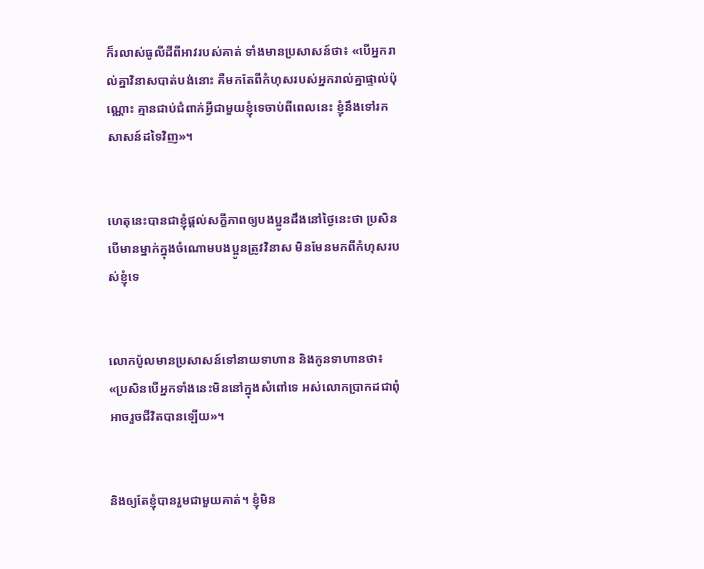ក៏រលាស់ធូលីដីពីអាវរបស់គាត់ ទាំងមានប្រសាសន៍ថា៖ «បើអ្នករាល់គ្នាវិនាសបាត់បង់នោះ គឺមកតែពីកំហុសរបស់អ្នករាល់គ្នាផ្ទាល់ប៉ុណ្ណោះ គ្មានជាប់ជំពាក់អ្វីជាមួយខ្ញុំទេចាប់ពីពេលនេះ ខ្ញុំនឹងទៅរកសាសន៍ដទៃវិញ»។


ហេតុនេះបានជាខ្ញុំផ្ដល់សក្ខី‌ភាពឲ្យបងប្អូនដឹងនៅថ្ងៃនេះថា ប្រសិនបើមានម្នាក់ក្នុងចំណោមបងប្អូនត្រូវវិនាស មិនមែនមកពីកំហុសរបស់ខ្ញុំទេ


លោកប៉ូលមានប្រសាសន៍ទៅនាយទាហាន និងកូនទាហានថា៖ «ប្រសិនបើអ្នកទាំងនេះមិននៅក្នុងសំពៅទេ អស់លោកប្រាកដជាពុំអាចរួចជីវិតបានឡើយ»។


និងឲ្យតែខ្ញុំបានរួមជាមួយគាត់។ ខ្ញុំមិន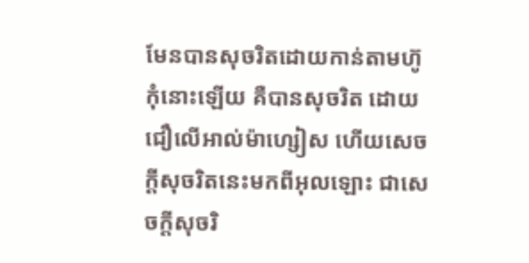មែនបានសុចរិតដោយកាន់តាមហ៊ូកុំនោះឡើយ គឺបានសុចរិត ដោយជឿលើអាល់ម៉ា‌ហ្សៀស ហើយសេចក្ដីសុចរិតនេះមកពីអុលឡោះ ជាសេចក្ដីសុចរិ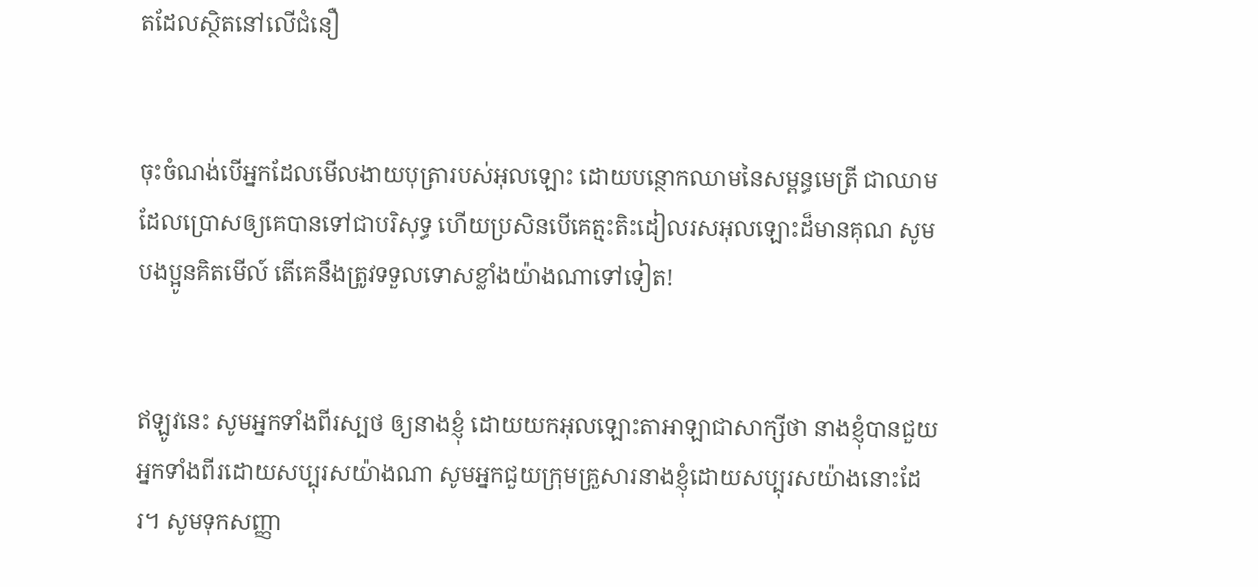តដែលស្ថិតនៅលើជំនឿ


ចុះចំណង់បើអ្នកដែលមើល‌ងាយបុត្រារបស់អុលឡោះ ដោយបន្ថោកឈាមនៃសម្ពន្ធ‌មេត្រី ជាឈាមដែលប្រោសឲ្យគេបានទៅជាបរិសុទ្ធ ហើយប្រសិនបើគេត្មះ‌តិះ‌ដៀលរស‌អុលឡោះដ៏មានគុណ សូមបងប្អូនគិតមើល៍ តើគេនឹងត្រូវទទួលទោសខ្លាំងយ៉ាងណាទៅទៀត!


ឥឡូវនេះ សូមអ្នកទាំងពីរស្បថ ឲ្យនាងខ្ញុំ ដោយយកអុលឡោះ‌តាអាឡាជាសាក្សីថា នាងខ្ញុំបានជួយអ្នកទាំងពីរដោយសប្បុរសយ៉ាងណា សូមអ្នកជួយក្រុមគ្រួសារនាងខ្ញុំដោយសប្បុរសយ៉ាងនោះដែរ។ សូមទុកសញ្ញា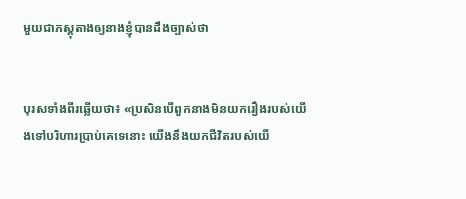មួយជាភស្តុតាងឲ្យនាងខ្ញុំបានដឹងច្បាស់ថា


បុរសទាំងពីរឆ្លើយថា៖ «ប្រសិនបើពួកនាងមិនយករឿងរបស់យើងទៅបរិហារប្រាប់គេទេនោះ យើងនឹងយកជីវិតរបស់យើ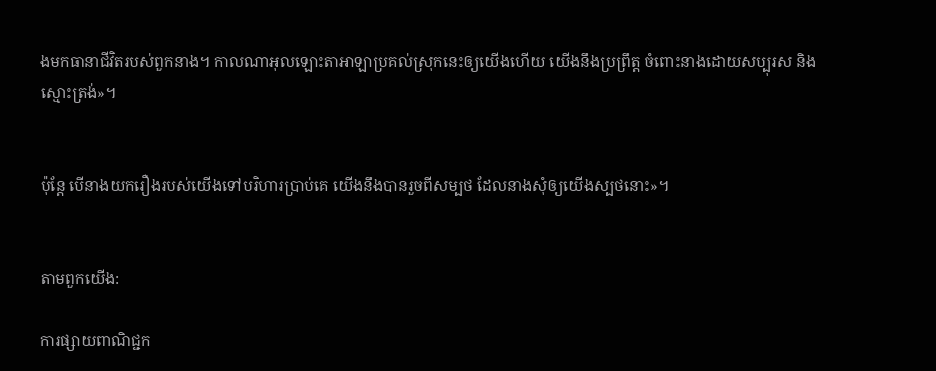ងមកធានាជីវិតរបស់ពួកនាង។ កាលណាអុលឡោះ‌តាអាឡាប្រគល់ស្រុកនេះឲ្យយើងហើយ យើងនឹងប្រព្រឹត្ត ចំពោះនាងដោយសប្បុរស និងស្មោះត្រង់»។


ប៉ុន្តែ បើនាងយករឿងរបស់យើងទៅបរិហារប្រាប់គេ យើងនឹងបានរួចពីសម្បថ ដែលនាងសុំឲ្យយើងស្បថនោះ»។


តាមពួកយើង:

ការផ្សាយពាណិជ្ជក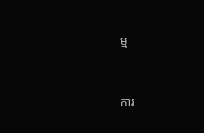ម្ម


ការ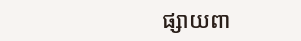ផ្សាយពា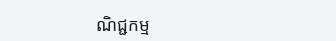ណិជ្ជកម្ម